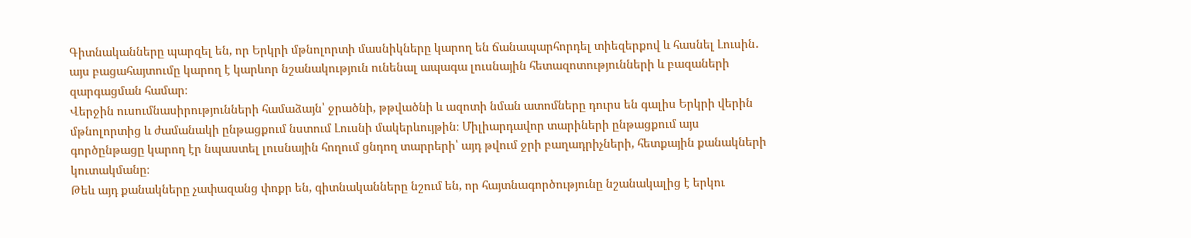Գիտնականները պարզել են, որ Երկրի մթնոլորտի մասնիկները կարող են ճանապարհորդել տիեզերքով և հասնել Լուսին․ այս բացահայտումը կարող է կարևոր նշանակություն ունենալ ապագա լուսնային հետազոտությունների և բազաների զարգացման համար։
Վերջին ուսումնասիրությունների համաձայն՝ ջրածնի, թթվածնի և ազոտի նման ատոմները դուրս են գալիս Երկրի վերին մթնոլորտից և ժամանակի ընթացքում նստում Լուսնի մակերևույթին։ Միլիարդավոր տարիների ընթացքում այս գործընթացը կարող էր նպաստել լուսնային հողում ցնդող տարրերի՝ այդ թվում ջրի բաղադրիչների, հետքային քանակների կուտակմանը։
Թեև այդ քանակները չափազանց փոքր են, գիտնականները նշում են, որ հայտնագործությունը նշանակալից է երկու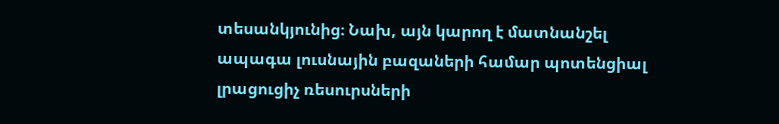տեսանկյունից։ Նախ, այն կարող է մատնանշել ապագա լուսնային բազաների համար պոտենցիալ լրացուցիչ ռեսուրսների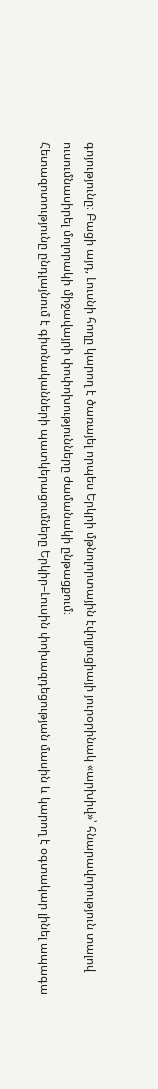գոյությունը։ Բացի այդ, Լուսնի հողը կարող է ծառայել որպես Երկրի մթնոլորտային էվոլյուցիայի յուրօրինակ «արխիվ»՝ հնարավորություն տալով ուսումնասիրել մոլորակի միջավայրի փոփոխությունները ժամանակի ընթացքում։
Հետազոտությունը ընդլայնում է գիտնականների պատկերացումները Երկիր–Լուսին փոխազդեցության մասին և կարող է օգտակար լինել ապագա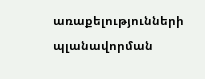առաքելությունների պլանավորման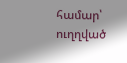համար՝ ուղղված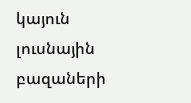կայուն լուսնային բազաների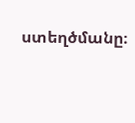ստեղծմանը։